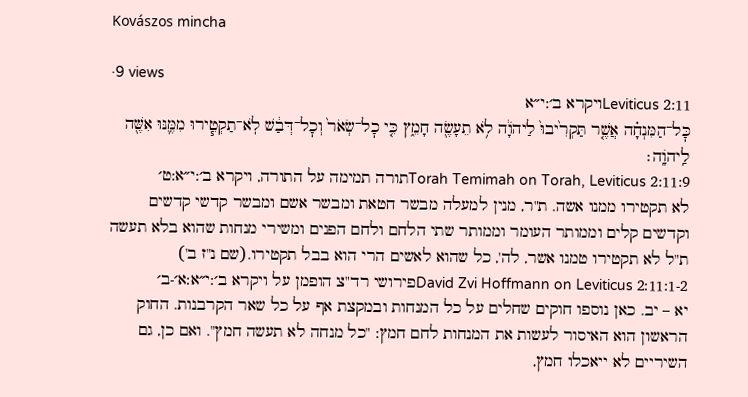Kovászos mincha

·9 views
Leviticus 2:11ויקרא ב׳:י״א
כׇּל־הַמִּנְחָ֗ה אֲשֶׁ֤ר תַּקְרִ֙יבוּ֙ לַיהֹוָ֔ה לֹ֥א תֵעָשֶׂ֖ה חָמֵ֑ץ כִּ֤י כׇל־שְׂאֹר֙ וְכׇל־דְּבַ֔שׁ לֹֽא־תַקְטִ֧ירוּ מִמֶּ֛נּוּ אִשֶּׁ֖ה לַֽיהֹוָֽה׃
Torah Temimah on Torah, Leviticus 2:11:9תורה תמימה על התורה, ויקרא ב׳:י״א:ט׳
לא תקטירו ממנו אשה. ת"ר, מנין למעלה מבשר חטאת ומבשר אשם ומבשר קדשי קדשים וקדשים קלים וממותר העומר וממותר שתי הלחם ולחם הפנים ומשירי מנחות שהוא בלא תעשה ת"ל לא תקטירו טמנו אשר, לה', כל שהוא לאשים הרי הוא בבל תקטירו.(שם נ"ז ב')
David Zvi Hoffmann on Leviticus 2:11:1-2פירושי רד"צ הופמן על ויקרא ב׳:י״א:א׳-ב׳
יא – יב. כאן נוספו חוקים שחלים על כל המנחות ובמקצת אף על כל שאר הקרבנות. החוק הראשון הוא האיסור לעשות את המנחות לחם חמץ: "כל מנחה לא תעשה חמץ". ואם כן, גם השיריים לא ייאכלו חמץ,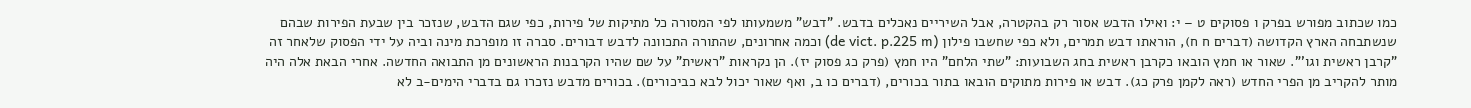כמו שכתוב מפורש בפרק ו פסוקים ט – י: ואילו הדבש אסור רק בהקטרה, אבל השיריים נאכלים בדבש. "דבש" משמעותו לפי המסורה כל מתיקות של פירות, כפי שגם הדבש, שנזכר בין שבעת הפירות שבהם שנשתבחה הארץ הקדושה (דברים ח ח), הוראתו דבש תמרים, ולא כפי שחשבו פילון (de vict. p.225 m) וכמה אחרונים, שהתורה התכוונה לדבש דבורים. סברה זו מופרכת מינה וביה על ידי הפסוק שלאחר זה "קרבן ראשית וגו'". שאור או חמץ הובאו כקרבן ראשית בחג השבועות: "שתי הלחם" היו חמץ (פרק כג פסוק יז). הן נקראות "ראשית" על שם שהיו הקרבנות הראשונים מן התבואה החדשה. אחרי הבאת אלה היה מותר להקריב מן הפרי החדש (ראה לקמן פרק כג). דבש או פירות מתוקים הובאו בתור בכורים, (דברים כו ב, ואף שאור יכול לבא כביכורים). בכורים מדבש נזכרו גם בדברי הימים-ב לא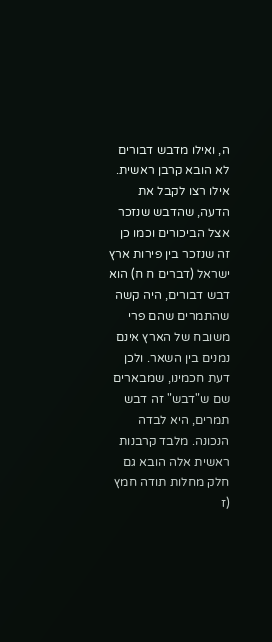ה, ואילו מדבש דבורים לא הובא קרבן ראשית. אילו רצו לקבל את הדעה, שהדבש שנזכר אצל הביכורים וכמו כן זה שנזכר בין פירות ארץ ישראל (דברים ח ח) הוא דבש דבורים, היה קשה שהתמרים שהם פרי משובח של הארץ אינם נמנים בין השאר. ולכן דעת חכמינו, שמבארים שם ש"דבש" זה דבש תמרים, היא לבדה הנכונה. מלבד קרבנות ראשית אלה הובא גם חלק מחלות תודה חמץ (ז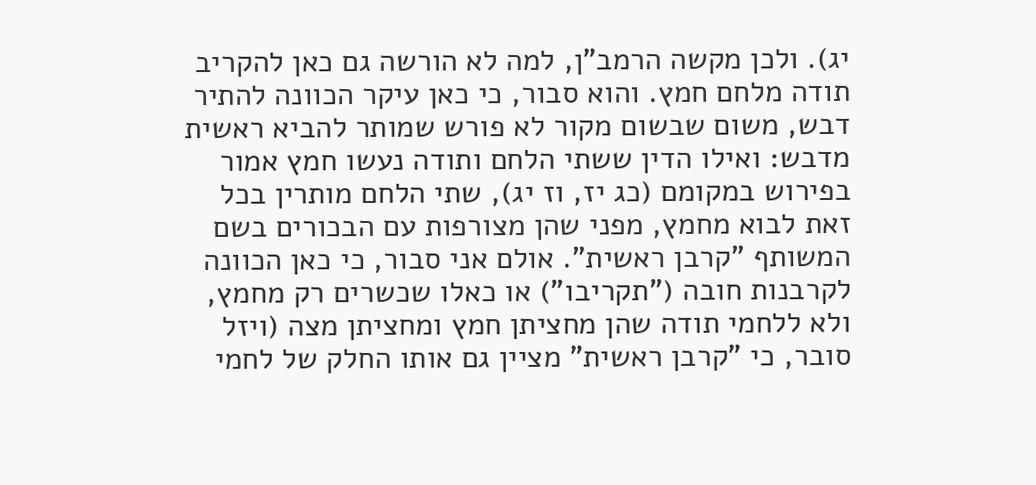יג). ולכן מקשה הרמב"ן, למה לא הורשה גם כאן להקריב תודה מלחם חמץ. והוא סבור, כי כאן עיקר הכוונה להתיר דבש, משום שבשום מקור לא פורש שמותר להביא ראשית מדבש: ואילו הדין ששתי הלחם ותודה נעשו חמץ אמור בפירוש במקומם (כג יז, וז יג), שתי הלחם מותרין בכל זאת לבוא מחמץ, מפני שהן מצורפות עם הבכורים בשם המשותף "קרבן ראשית". אולם אני סבור, כי כאן הכוונה לקרבנות חובה ("תקריבו") או כאלו שכשרים רק מחמץ, ולא ללחמי תודה שהן מחציתן חמץ ומחציתן מצה (ויזל סובר, כי "קרבן ראשית" מציין גם אותו החלק של לחמי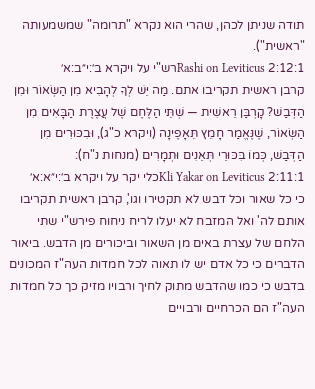תודה שניתן לכהן, שהרי הוא נקרא "תרומה" שמשמעותה "ראשית").
Rashi on Leviticus 2:12:1רש"י על ויקרא ב׳:י״ב:א׳
קרבן ראשית תקריבו אתם. מַה יֵּשׁ לְךָ לְהָבִיא מִן הַשְּׂאוֹר וּמִן הַדְּבַשׁ? קָרְבַּן רֵאשִׁית — שְׁתֵּי הַלֶּחֶם שֶׁל עֲצֶרֶת הַבָּאִים מִן הַשְּׂאוֹר, שֶׁנֶּאֱמַר חָמֵץ תֵּאָפֶינָה (ויקרא כ"ג), וּבִכּוּרִים מִן הַדְּבַשׁ, כְּמוֹ בִּכּוּרֵי תְּאֵנִים וּתְמָרִים (מנחות נ"ח):
Kli Yakar on Leviticus 2:11:1כלי יקר על ויקרא ב׳:י״א:א׳
כי כל שאור וכל דבש לא תקטירו וגו', קרבן ראשית תקריבו אותם לה' ואל המזבח לא יעלו לריח ניחוח פירש"י שתי הלחם של עצרת באים מן השאור וביכורים מן הדבש. ביאור הדברים כי כל אדם יש לו תאוה לכל חמדות העה"ז המכונים בדבש כי כמו שהדבש מתוק לחיך ורבויו מזיק כך כל חמדות העה"ז הם הכרחיים ורבויים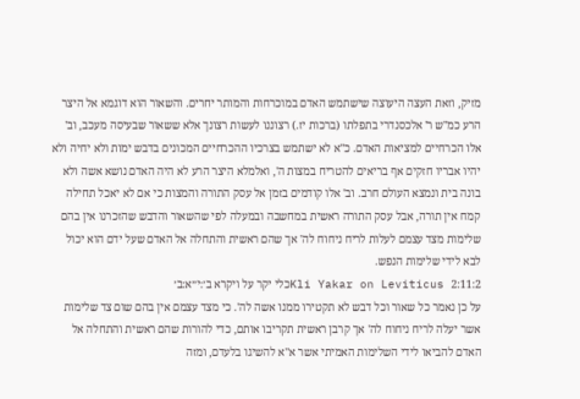מזיק, וזאת העצה היעוצה שישתמש האדם במוכרחות והמותר יחרים. והשאור הוא דוגמא אל היצר הרע כמ"ש ר' אלכסנדרי בתפלתו (ברכות יז.) רצוננו לעשות רצונך אלא ששאור שבעיסה מעכב, וב' אלו הכרחיים למציאות האדם. כ"א לא ישתמש בצרכיו ההכרחיים המכונים בדבש ימות ולא יחיה ולא יהיו אבריו חזקים אף בריאים להטריח במצות ה', ואלמלא היצר הרע לא היה האדם נושא אשה ולא בונה בית ונמצא העולם חרב. וב' אלו קודמים בזמן אל עסק התורה והמצות כי אם לא יאכל תחילה קמח אין תורה, אבל עסק התורה ראשית במחשבה ובמעלה לפי שהשאור והדבש שהזכרנו אין בהם שלימות מצד עצמם לעלות לריח ניחוח לה' אך שהם ראשית והתחלה אל האדם שעל ידם הוא יכול לבא לידי שלימות הנפש.
Kli Yakar on Leviticus 2:11:2כלי יקר על ויקרא ב׳:י״א:ב׳
על כן נאמר כל שאור וכל דבש לא תקטירו ממנו אשה לה'. כי מצד עצמם אין בהם שום צד שלימות אשר יעלה לריח ניחוח לה' אך קרבן ראשית תקריבו אותם, כדי להורות שהם ראשית והתחלה אל האדם להביאו לידי השלימות האמיתי אשר א"א להשיגו בלעדם, ומזה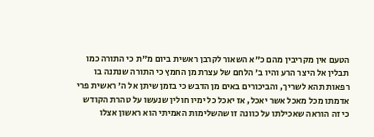הטעם אין מקריבין מהם כ"א השאור לקרבן ראשית ביום מ"ת כי התורה כמו תבלין אל היצר הרע והיו ב' הלחם של עצרת מן החמץ כי התורה שנתנה בו רפאות תהא לשריך, והביכורים באים מן הדבש כי בזמן שיתן אל ה' ראשית פרי אדמתו מכל מאכל אשר יאכל, אז יאכל כל ימיו חולין שנעשו על טהרת הקודש כי זה הוראה שאכילתו על כוונה זו שהשלימות האמיתי הוא ראשון אצלו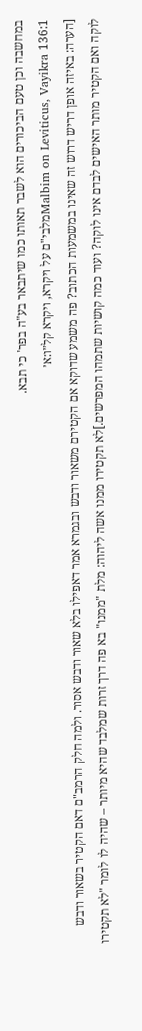במחשבה וכן טעם הביכורים הוא לשבר תאותו כמו שיתבאר בע"ה בפר' כי תבא.
Malbim on Leviticus, Vayikra 136:1מלבי"ם על ויקרא, ויקרא קל״ו:א׳
[הערה: באיזה אופן דריש דרוש זה שאינו במשמעות הכתוב? פה משמע שדוקא אם הקטירם משאור ודבש ובגמרא אמר דאפילו בלא שאור ודבש אסור. ולמה חלק הרמב"ם דאם הקטיר בשאור ודבש לוקה ואם הקטיר מותר האישים לבדם אינו לוקה? ועוד כמה קושיות שתמהו המפרשים.]לא תקטירו ממנו אשה ליהוה: מלת "ממנו" בא פה דרך זרות שמלבד שהיא מיותר – שהיה לו לומר "לא תקטירו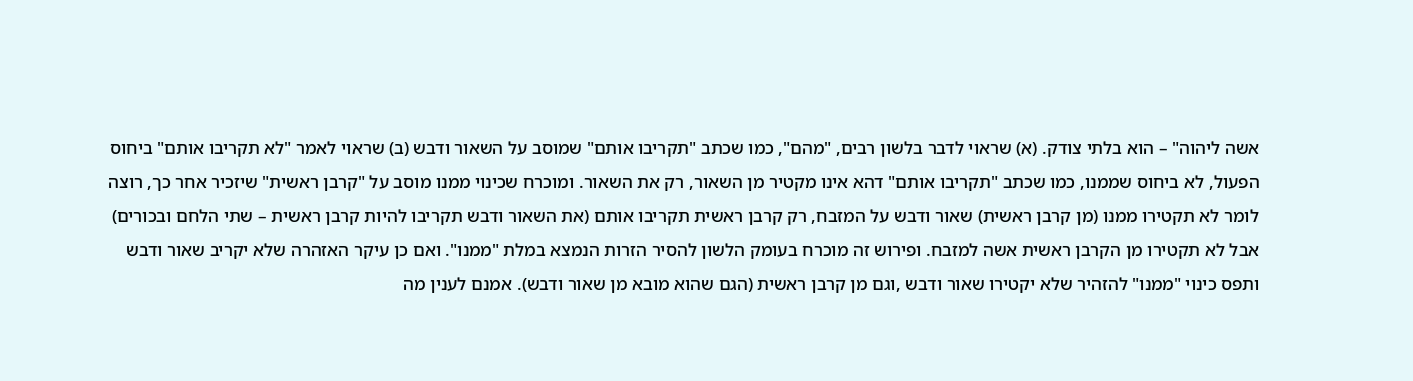אשה ליהוה" – הוא בלתי צודק. (א) שראוי לדבר בלשון רבים, "מהם", כמו שכתב "תקריבו אותם" שמוסב על השאור ודבש (ב) שראוי לאמר "לא תקריבו אותם" ביחוס הפעול, לא ביחוס שממנו, כמו שכתב "תקריבו אותם" דהא אינו מקטיר מן השאור, רק את השאור. ומוכרח שכינוי ממנו מוסב על "קרבן ראשית" שיזכיר אחר כך, רוצה לומר לא תקטירו ממנו (מן קרבן ראשית) שאור ודבש על המזבח, רק קרבן ראשית תקריבו אותם (את השאור ודבש תקריבו להיות קרבן ראשית – שתי הלחם ובכורים) אבל לא תקטירו מן הקרבן ראשית אשה למזבח. ופירוש זה מוכרח בעומק הלשון להסיר הזרות הנמצא במלת "ממנו". ואם כן עיקר האזהרה שלא יקריב שאור ודבש ותפס כינוי "ממנו" להזהיר שלא יקטירו שאור ודבש ,וגם מן קרבן ראשית (הגם שהוא מובא מן שאור ודבש). אמנם לענין מה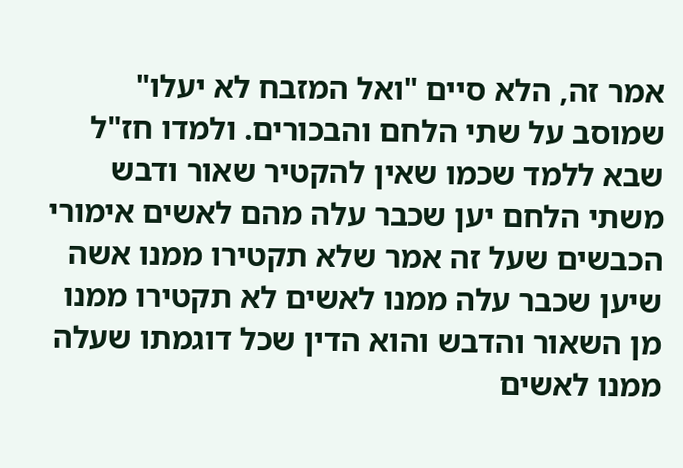אמר זה, הלא סיים "ואל המזבח לא יעלו" שמוסב על שתי הלחם והבכורים. ולמדו חז"ל שבא ללמד שכמו שאין להקטיר שאור ודבש משתי הלחם יען שכבר עלה מהם לאשים אימורי הכבשים שעל זה אמר שלא תקטירו ממנו אשה שיען שכבר עלה ממנו לאשים לא תקטירו ממנו מן השאור והדבש והוא הדין שכל דוגמתו שעלה ממנו לאשים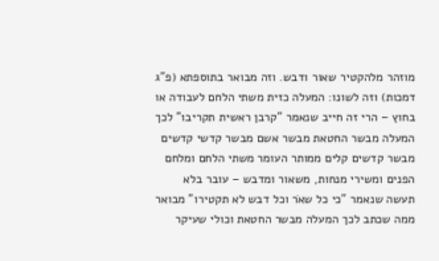מוזהר מלהקטיר שאור ודבש. וזה מבואר בתוספתא (פ"ג דמכות) וזה לשונו: המעלה כזית משתי הלחם לעבודה או בחוץ – הרי זה חייב שנאמר "קרבן ראשית תקריבו" לכך המעלה מבשר החטאת מבשר אשם מבשר קדשי קדשים מבשר קדשים קלים ממותר העומר משתי הלחם ומלחם הפנים ומשירי מנחות, משאור ומדבש – עובר בלא תעשה שנאמר "כי כל שאֹר וכל דבש לא תקטירו" מבואר ממה שכתב לכך המעלה מבשר החטאת וכולי שעיקר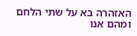האזהרה בא על שתי הלחם ומהם אנו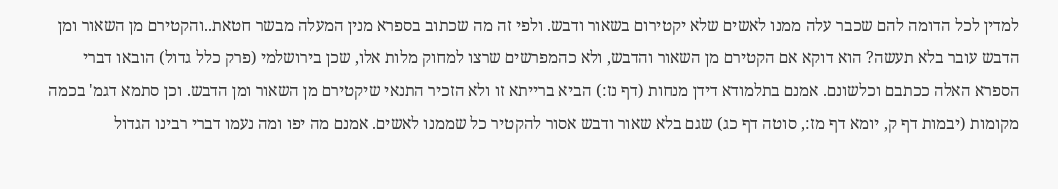למדין לכל הדומה להם שכבר עלה ממנו לאשים שלא יקטירום בשאור ודבש. ולפי זה מה שכתוב בספרא מנין המעלה מבשר חטאת..והקטירם מן השאור ומן הדבש עובר בלא תעשה? הוא דוקא אם הקטירם מן השאור והדבש, ולא כהמפרשים שרצו למחוק מלות אלו, שכן בירושלמי (פרק כלל גדול) הובאו דברי הספרא האלה ככתבם וכלשונם. אמנם בתלמודא דידן מנחות (דף נז:) הביא ברייתא זו ולא הזכיר התנאי שיקטירם מן השאור ומן הדבש. וכן סתמא דגמ' בכמה מקומות (יבמות דף ק, יומא דף מז:, סוטה דף כג) שגם בלא שאור ודבש אסור להקטיר כל שממנו לאשים. אמנם מה יפו ומה נעמו דברי רבינו הגדול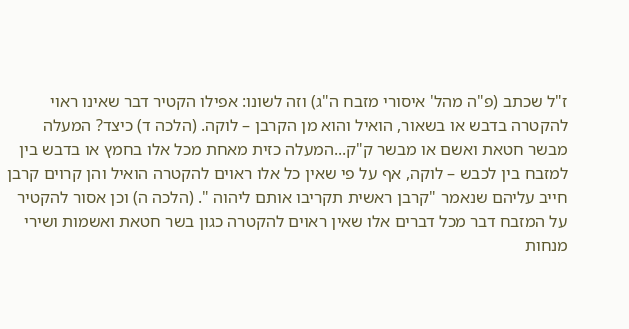ז"ל שכתב (פ"ה מהל' איסורי מזבח ה"ג) וזה לשונו: אפילו הקטיר דבר שאינו ראוי להקטרה בדבש או בשאור, הואיל והוא מן הקרבן – לוקה. (הלכה ד) כיצד? המעלה מבשר חטאת ואשם או מבשר ק"ק...המעלה כזית מאחת מכל אלו בחמץ או בדבש בין למזבח בין לכבש – לוקה, אף על פי שאין כל אלו ראוים להקטרה הואיל והן קרוים קרבן חייב עליהם שנאמר "קרבן ראשית תקריבו אותם ליהוה ". (הלכה ה) וכן אסור להקטיר על המזבח דבר מכל דברים אלו שאין ראוים להקטרה כגון בשר חטאת ואשמות ושירי מנחות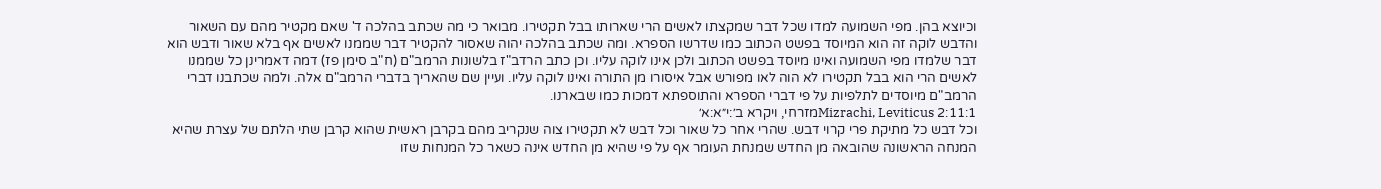וכיוצא בהן. מפי השמועה למדו שכל דבר שמקצתו לאשים הרי שארותו בבל תקטירו. מבואר כי מה שכתב בהלכה ד' שאם מקטיר מהם עם השאור והדבש לוקה זה הוא המיוסד בפשט הכתוב כמו שדרשו הספרא. ומה שכתב בהלכה יהוה שאסור להקטיר דבר שממנו לאשים אף בלא שאור ודבש הוא דבר שלמדו מפי השמועה ואינו מיוסד בפשט הכתוב ולכן אינו לוקה עליו. וכן כתב הרדב"ז בלשונות הרמב"ם (ח"ב סימן פז) דמה דאמרינן כל שממנו לאשים הרי הוא בבל תקטירו לא הוה לאו מפורש אבל איסורו מן התורה ואינו לוקה עליו. ועיין שם שהאריך בדברי הרמב"ם אלה. ולמה שכתבנו דברי הרמב"ם מיוסדים לתלפיות על פי דברי הספרא והתוספתא דמכות כמו שבארנו.
Mizrachi, Leviticus 2:11:1מזרחי, ויקרא ב׳:י״א:א׳
וכל דבש כל מתיקת פרי קרוי דבש. שהרי אחר כל שאור וכל דבש לא תקטירו צוה שנקריב מהם בקרבן ראשית שהוא קרבן שתי הלתם של עצרת שהיא המנחה הראשונה שהובאה מן החדש שמנחת העומר אף על פי שהיא מן החדש אינה כשאר כל המנחות שזו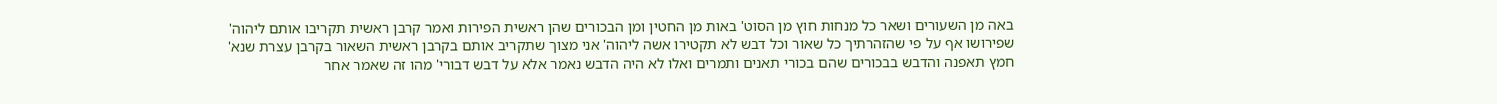באה מן השעורים ושאר כל מנחות חוץ מן הסוט' באות מן החטין ומן הבכורים שהן ראשית הפירות ואמר קרבן ראשית תקריבו אותם ליהוה' שפירושו אף על פי שהזהרתיך כל שאור וכל דבש לא תקטירו אשה ליהוה' אני מצוך שתקריב אותם בקרבן ראשית השאור בקרבן עצרת שנא' חמץ תאפנה והדבש בבכורים שהם בכורי תאנים ותמרים ואלו לא היה הדבש נאמר אלא על דבש דבורי' מהו זה שאמר אחר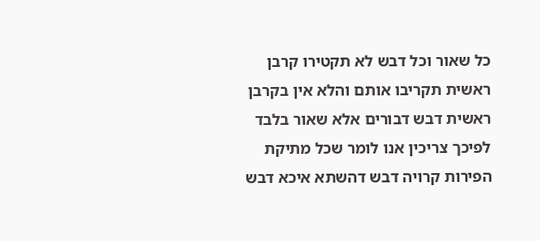כל שאור וכל דבש לא תקטירו קרבן ראשית תקריבו אותם והלא אין בקרבן ראשית דבש דבורים אלא שאור בלבד לפיכך צריכין אנו לומר שכל מתיקת הפירות קרויה דבש דהשתא איכא דבש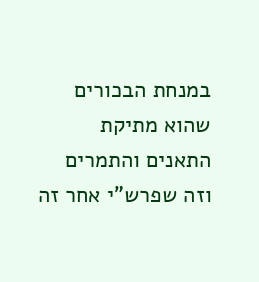במנחת הבכורים שהוא מתיקת התאנים והתמרים וזה שפרש"י אחר זה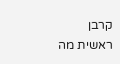קרבן ראשית מה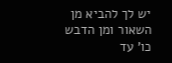יש לך להביא מן השאור ומן הדבש כו' עד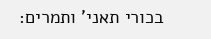בכורי תאני' ותמרים: